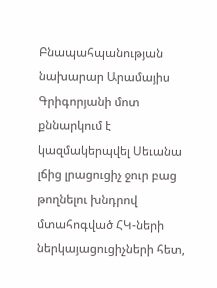Բնապահպանության նախարար Արամայիս Գրիգորյանի մոտ քննարկում է կազմակերպվել Սեւանա լճից լրացուցիչ ջուր բաց թողնելու խնդրով մտահոգված ՀԿ-ների ներկայացուցիչների հետ,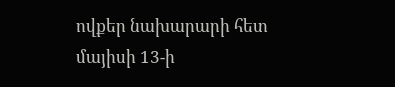ովքեր նախարարի հետ մայիսի 13-ի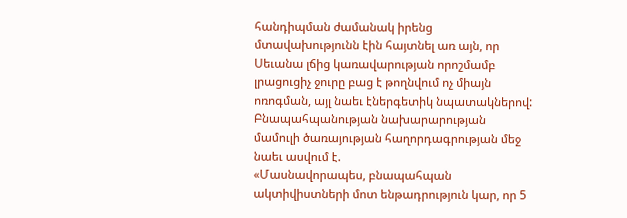հանդիպման ժամանակ իրենց մտավախությունն էին հայտնել առ այն, որ Սեւանա լճից կառավարության որոշմամբ լրացուցիչ ջուրը բաց է թողնվում ոչ միայն ոռոգման, այլ նաեւ էներգետիկ նպատակներով:
Բնապահպանության նախարարության մամուլի ծառայության հաղորդագրության մեջ նաեւ ասվում է.
«Մասնավորապես, բնապահպան ակտիվիստների մոտ ենթադրություն կար, որ 5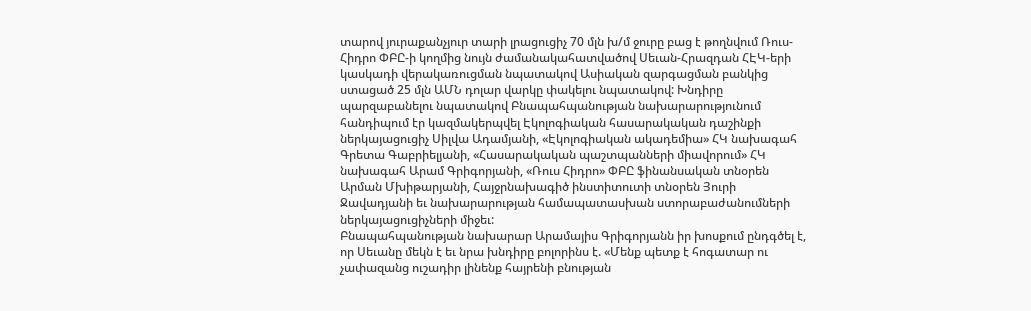տարով յուրաքանչյուր տարի լրացուցիչ 70 մլն խ/մ ջուրը բաց է թողնվում Ռուս-Հիդրո ՓԲԸ-ի կողմից նույն ժամանակահատվածով Սեւան-Հրազդան ՀԷԿ-երի կասկադի վերակառուցման նպատակով Ասիական զարգացման բանկից ստացած 25 մլն ԱՄՆ դոլար վարկը փակելու նպատակով: Խնդիրը պարզաբանելու նպատակով Բնապահպանության նախարարությունում հանդիպում էր կազմակերպվել Էկոլոգիական հասարակական դաշինքի ներկայացուցիչ Սիլվա Ադամյանի, «Էկոլոգիական ակադեմիա» ՀԿ նախագահ Գրետա Գաբրիելյանի, «Հասարակական պաշտպանների միավորում» ՀԿ նախագահ Արամ Գրիգորյանի, «Ռուս Հիդրո» ՓԲԸ ֆինանսական տնօրեն Արման Մխիթարյանի, Հայջրնախագիծ ինստիտուտի տնօրեն Յուրի Ջավադյանի եւ նախարարության համապատասխան ստորաբաժանումների ներկայացուցիչների միջեւ:
Բնապահպանության նախարար Արամայիս Գրիգորյանն իր խոսքում ընդգծել է, որ Սեւանը մեկն է եւ նրա խնդիրը բոլորինս է. «Մենք պետք է հոգատար ու չափազանց ուշադիր լինենք հայրենի բնության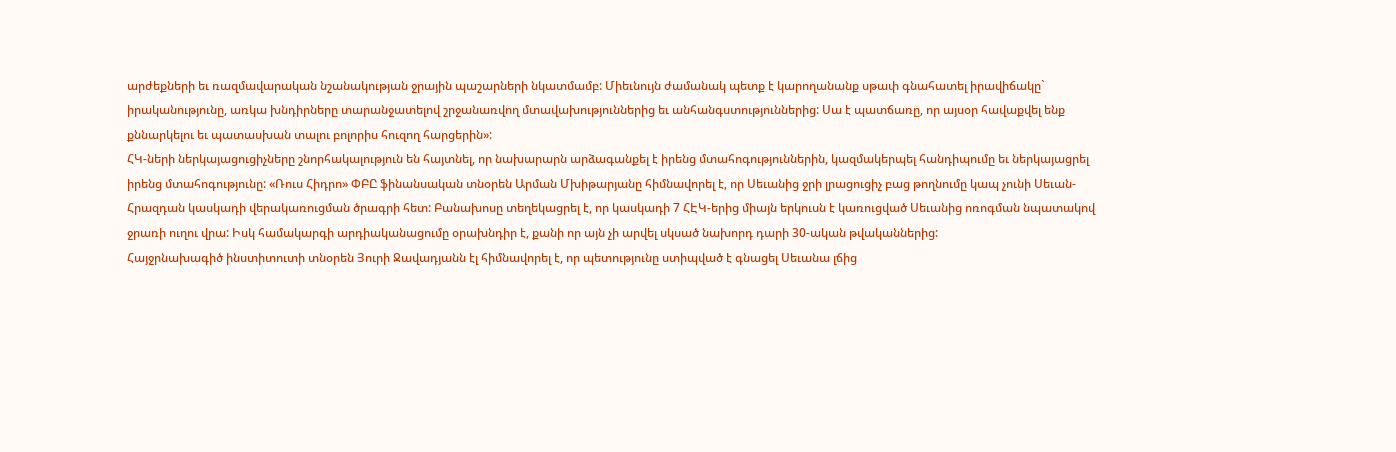արժեքների եւ ռազմավարական նշանակության ջրային պաշարների նկատմամբ: Միեւնույն ժամանակ պետք է կարողանանք սթափ գնահատել իրավիճակը` իրականությունը, առկա խնդիրները տարանջատելով շրջանառվող մտավախություններից եւ անհանգստություններից: Սա է պատճառը, որ այսօր հավաքվել ենք քննարկելու եւ պատասխան տալու բոլորիս հուզող հարցերին»:
ՀԿ-ների ներկայացուցիչները շնորհակալություն են հայտնել, որ նախարարն արձագանքել է իրենց մտահոգություններին, կազմակերպել հանդիպումը եւ ներկայացրել իրենց մտահոգությունը: «Ռուս Հիդրո» ՓԲԸ ֆինանսական տնօրեն Արման Մխիթարյանը հիմնավորել է, որ Սեւանից ջրի լրացուցիչ բաց թողնումը կապ չունի Սեւան-Հրազդան կասկադի վերակառուցման ծրագրի հետ: Բանախոսը տեղեկացրել է, որ կասկադի 7 ՀԷԿ-երից միայն երկուսն է կառուցված Սեւանից ոռոգման նպատակով ջրառի ուղու վրա: Իսկ համակարգի արդիականացումը օրախնդիր է, քանի որ այն չի արվել սկսած նախորդ դարի 30-ական թվականներից:
Հայջրնախագիծ ինստիտուտի տնօրեն Յուրի Ջավադյանն էլ հիմնավորել է, որ պետությունը ստիպված է գնացել Սեւանա լճից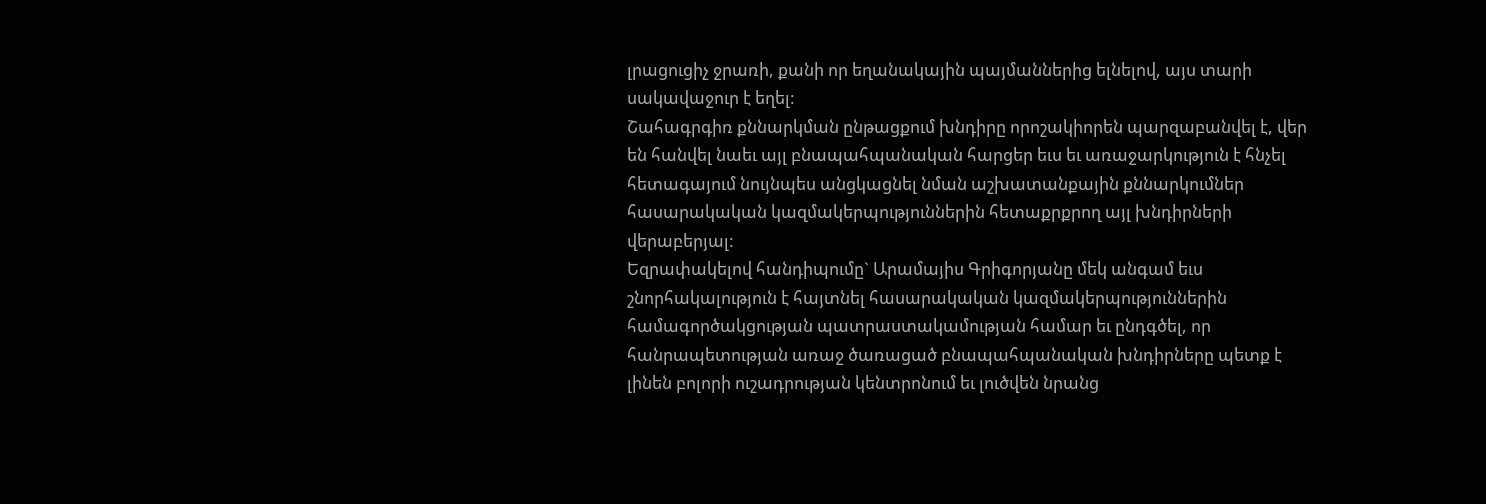լրացուցիչ ջրառի, քանի որ եղանակային պայմաններից ելնելով, այս տարի սակավաջուր է եղել:
Շահագրգիռ քննարկման ընթացքում խնդիրը որոշակիորեն պարզաբանվել է, վեր են հանվել նաեւ այլ բնապահպանական հարցեր եւս եւ առաջարկություն է հնչել հետագայում նույնպես անցկացնել նման աշխատանքային քննարկումներ հասարակական կազմակերպություններին հետաքրքրող այլ խնդիրների վերաբերյալ:
Եզրափակելով հանդիպումը` Արամայիս Գրիգորյանը մեկ անգամ եւս շնորհակալություն է հայտնել հասարակական կազմակերպություններին համագործակցության պատրաստակամության համար եւ ընդգծել, որ հանրապետության առաջ ծառացած բնապահպանական խնդիրները պետք է լինեն բոլորի ուշադրության կենտրոնում եւ լուծվեն նրանց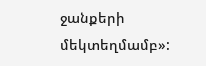ջանքերի մեկտեղմամբ»: